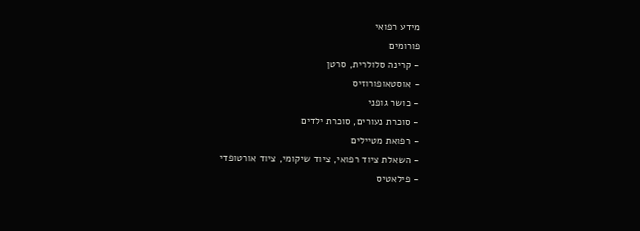מידע רפואי
פורומים
- קרינה סלולרית, סרטן
- אוסטאופורוזיס
- כושר גופני
- סוכרת נעורים, סוכרת ילדים
- רפואת מטיילים
- השאלת ציוד רפואי, ציוד שיקומי, ציוד אורטופדי
- פילאטיס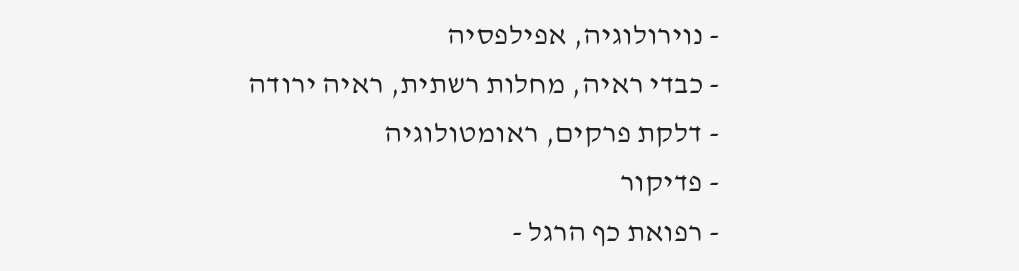- נוירולוגיה, אפילפסיה
- כבדי ראיה, מחלות רשתית, ראיה ירודה
- דלקת פרקים, ראומטולוגיה
- פדיקור
- רפואת כף הרגל -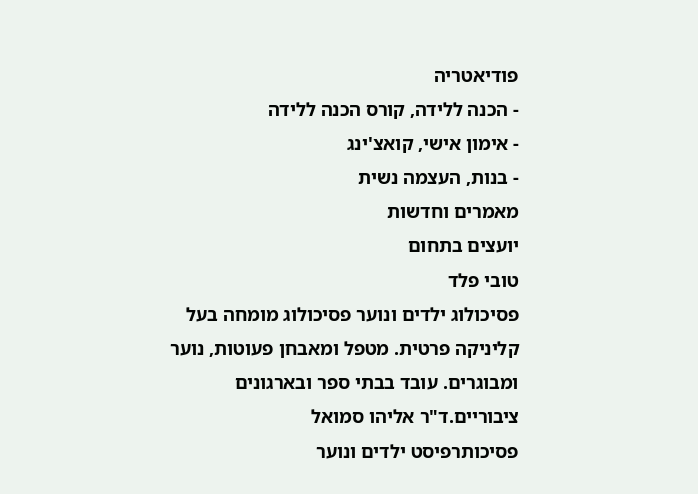פודיאטריה
- הכנה ללידה, קורס הכנה ללידה
- אימון אישי, קואצ'ינג
- בנות, העצמה נשית
מאמרים וחדשות
יועצים בתחום
טובי פלד
פסיכולוג ילדים ונוער פסיכולוג מומחה בעל קליניקה פרטית. מטפל ומאבחן פעוטות, נוער ומבוגרים. עובד בבתי ספר ובארגונים ציבוריים.ד"ר אליהו סמואל
פסיכותרפיסט ילדים ונוער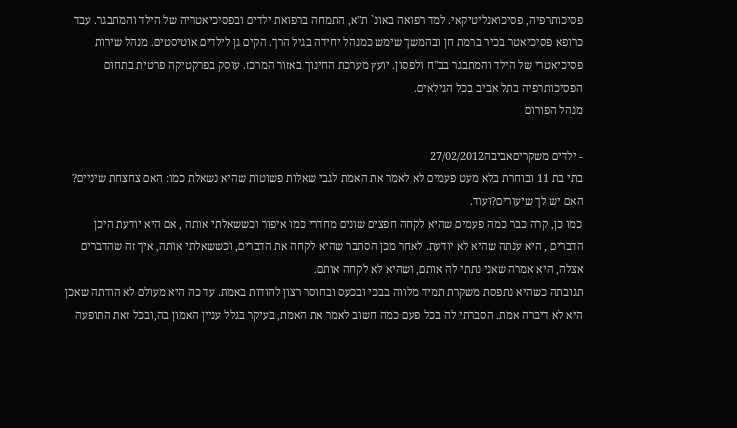פסיכותרפיה, פסיכואנליטיקאי. למד רפואה באונ` ת"א, התמחה ברפואת ילדים ובפסיכיאטריה של הילד והמתבגר. עבד כרופא פסיכיאטר בכיר ברמת חן ובהמשך שימש כמנהל יחידה בגיל הרך. הקים גן לילדים אוטיסטים. מנהל שירות פסיכיאטרי של הילד והמתבגר בב"ח ולפסון. יועץ מערכת החינוך באזור המרכז. עוסק בפרקטיקה פרטית בתחום הפסיכותרפיה בתל אביב בכל הגילאים.
מנהל הפורום

- ילדים משקריםאביבה27/02/2012
בתי בת 11 ובוחרת בלא מעט פעמים לא לאמר את האמת לגבי שאלות פשוטות שהיא נשאלת כמו: האם צחצחת שיניים? האם יש לך שיעורים?ועוד.
כמו כן, קרה כבר כמה פעמים שהיא לקחה חפצים שונים מחדרי כמו איפור וכששאלתי אותה , אם היא יודעת היכן הדברים , היא ענתה שהיא לא יודעת. לאחר מכן הסתבר שהיא לקחה את הדברים, וכששאלתי אותה, איך זה שהדברים אצלה, היא אמרה שאני נתתי לה אותם, ושהיא לא לקחה אותם.
תגובתה כשהיא נתפסת משקרת תמיד מלווה בבכי ובכעס ובחוסר רצון להודות באמת. עד כה היא מעולם לא הודתה שאכן היא לא דיברה אמת. הסברתי לה בכל פעם כמה חשוב לאמר את האמת, בעיקר בגלל עניין האמון בה,ובכל זאת התופעה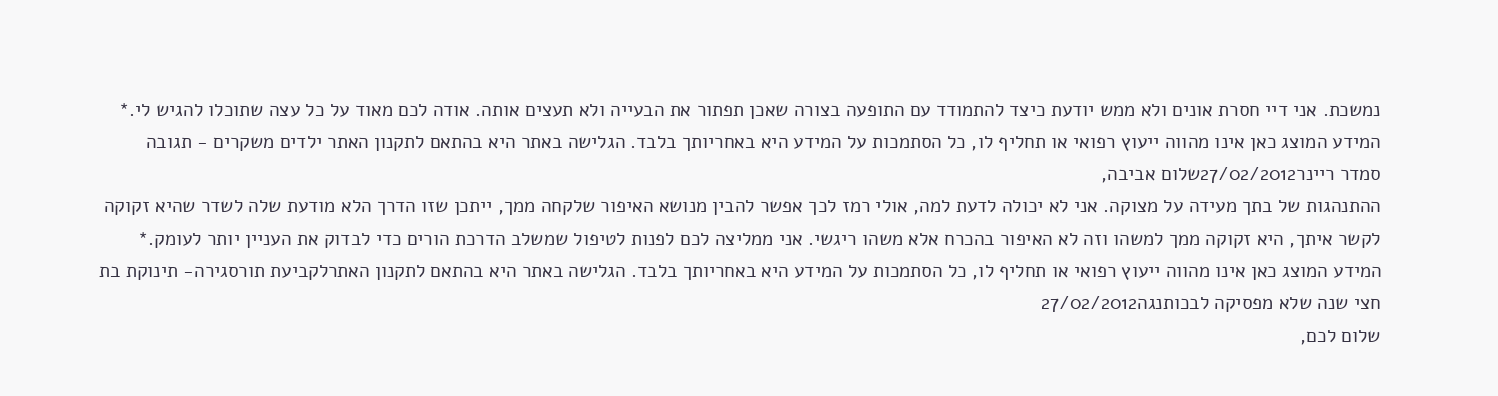נמשכת. אני דיי חסרת אונים ולא ממש יודעת כיצד להתמודד עם התופעה בצורה שאכן תפתור את הבעייה ולא תעצים אותה. אודה לכם מאוד על כל עצה שתוכלו להגיש לי.* המידע המוצג כאן אינו מהווה ייעוץ רפואי או תחליף לו, כל הסתמכות על המידע היא באחריותך בלבד. הגלישה באתר היא בהתאם לתקנון האתר ילדים משקרים - תגובה
סמדר ריינר27/02/2012שלום אביבה,
ההתנהגות של בתך מעידה על מצוקה. אני לא יכולה לדעת למה, אולי רמז לכך אפשר להבין מנושא האיפור שלקחה ממך, ייתכן שזו הדרך הלא מודעת שלה לשדר שהיא זקוקה לקשר איתך, היא זקוקה ממך למשהו וזה לא האיפור בהכרח אלא משהו ריגשי. אני ממליצה לכם לפנות לטיפול שמשלב הדרכת הורים כדי לבדוק את העניין יותר לעומק.* המידע המוצג כאן אינו מהווה ייעוץ רפואי או תחליף לו, כל הסתמכות על המידע היא באחריותך בלבד. הגלישה באתר היא בהתאם לתקנון האתרלקביעת תורסגירה- תינוקת בת חצי שנה שלא מפסיקה לבכותנגה27/02/2012
שלום לכם,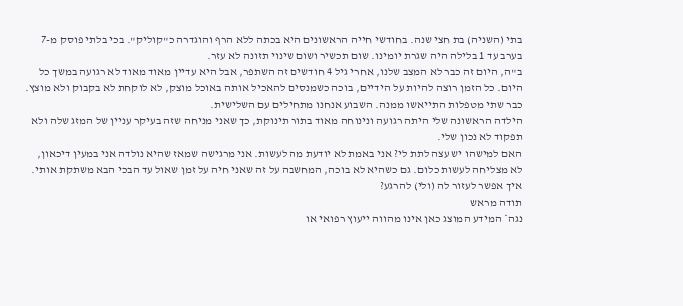בתי (השניה) בת חצי שנה. בחודשי חייה הראשונים היא בכתה ללא הרף והוגדרה כ"קוליק". בכי בלתי פוסק מ-7 בערב עד 1 בלילה היה שגרת יומינו. שום תכשיר ושום שינוי תזונה לא עזר.
ב"ה, היום זה כבר לא המצב שלנו, אחרי גיל 4 חודשים זה השתפר, אבל היא עדיין מאוד מאוד לא רגועה במשך כל היום. כל הזמן רוצה להיות על הידיים, בוכה כשמנסים להאכיל אותה באוכל מוצק, לא לוקחת לא בקבוק ולא מוצץ. כבר שתי מטפלות התייאשו ממנה. השבוע אנחנו מתחילים עם השלישית.
הילדה הראשונה שלי היתה רגועה ונינוחה מאוד בתור תינוקת, כך שאני מניחה שזה בעיקר עניין של המזג שלה ולא תפקוד לא נכון שלי.
האם למישהו יש עצה לתת לי? אני באמת לא יודעת מה לעשות. אני מרגישה שמאז שהיא נולדה אני במעין דיכאון, לא מצליחה לעשות כלום. גם כשהיא לא בוכה, המחשבה על זה שאני חיה על זמן שאול עד הבכי הבא משתקת אותי.
איך אפשר לעזור לה (ולי) להרגע?
תודה מראש
נגה* המידע המוצג כאן אינו מהווה ייעוץ רפואי או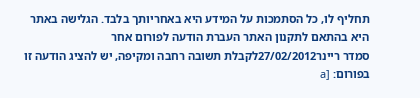תחליף לו, כל הסתמכות על המידע היא באחריותך בלבד. הגלישה באתר היא בהתאם לתקנון האתר העברת הודעה לפורום אחר
סמדר ריינר27/02/2012לקבלת תשובה רחבה ומקיפה, יש להציג הודעה זו בפורום: [a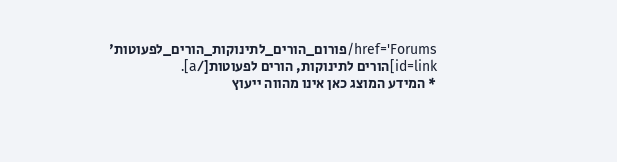href='Forums/פורום_הורים_לתינוקות_הורים_לפעוטות' id=link]הורים לתינוקות, הורים לפעוטות[/a].
* המידע המוצג כאן אינו מהווה ייעוץ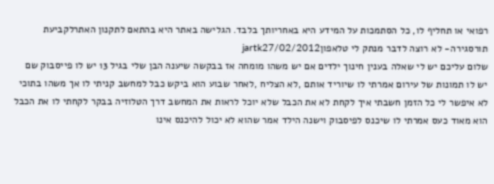רפואי או תחליף לו, כל הסתמכות על המידע היא באחריותך בלבד. הגלישה באתר היא בהתאם לתקנון האתרלקביעת תורסגירה- לא רוצה לדבר מנתק לי טלאפוןjartk27/02/2012
שלום עליכם יש לי שאלה בענין חינוך ילדים אם יש משהו מומחה אז בבקשה שיענה הבן שלי בגיל 13 יש לו פייסבוק שם יש לו תמונות של עירום אמרתי לו שיוריד אותם ,לא הצליח ,לאחר שבוע הוא ביקש כבל למחשב קניתי לו אך משהו בתוכי לא איפשר לי כל הזמן חשבתי איך לקחת לא את הכבל שלא יוכל לראות את המחשב דרך הטלוזיה בבקר לקחתי לו את הכבל הוא מאוד כעס אמרתי לו שיכנס לפיסבוק וישנה הילד אמר שהוא לא יכול להיכנס אינו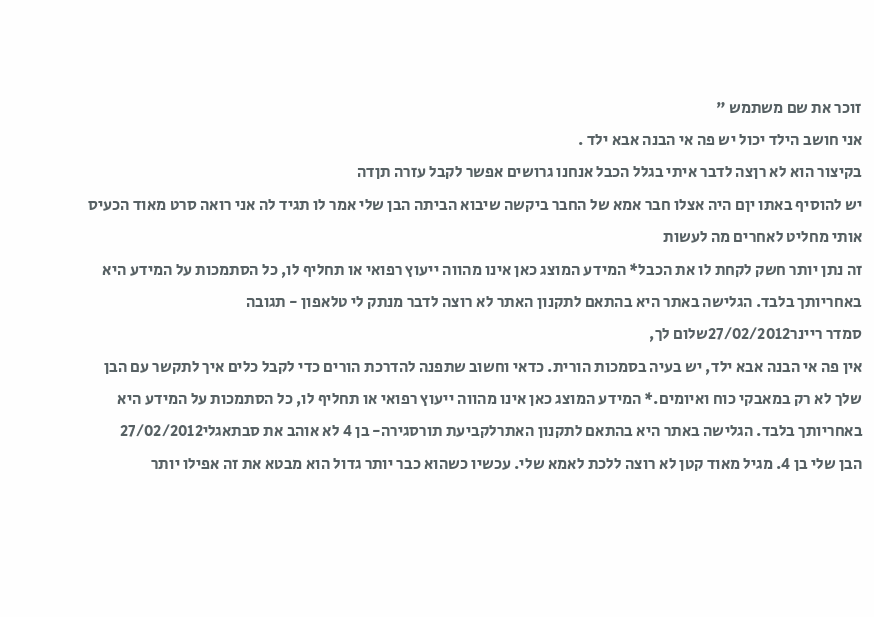זוכר את שם משתמש "
אני חושב הילד יכול יש פה אי הבנה אבא ילד .
בקיצור הוא לא רןצה לדבר איתי בגלל הכבל אנחנו גרושים אפשר לקבל עזרה תןדה
יש להוסיף באתו יןם היה אצלו חבר אמא של החבר ביקשה שיבוא הביתה הבן שלי אמר לו תגיד לה אני רואה סרט מאוד הכעיס אותי מחליט לאחרים מה לעשות
זה נתן יותר חשק לקחת לו את הכבל* המידע המוצג כאן אינו מהווה ייעוץ רפואי או תחליף לו, כל הסתמכות על המידע היא באחריותך בלבד. הגלישה באתר היא בהתאם לתקנון האתר לא רוצה לדבר מנתק לי טלאפון - תגובה
סמדר ריינר27/02/2012שלום לך,
אין פה אי הבנה אבא ילד, יש בעיה בסמכות הורית. כדאי וחשוב שתפנה להדרכת הורים כדי לקבל כלים איך לתקשר עם הבן שלך לא רק במאבקי כוח ואיומים.* המידע המוצג כאן אינו מהווה ייעוץ רפואי או תחליף לו, כל הסתמכות על המידע היא באחריותך בלבד. הגלישה באתר היא בהתאם לתקנון האתרלקביעת תורסגירה- בן 4 לא אוהב את סבתאגלי27/02/2012
הבן שלי בן 4. מגיל מאוד קטן לא רוצה ללכת לאמא שלי. עכשיו כשהוא כבר יותר גדול הוא מבטא את זה אפילו יותר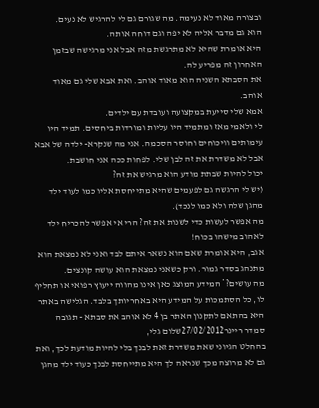ובצורה מאוד לא נעימה. מה שגורם גם לי להרגיש לא נעים.
הוא גם מדבר אליה לא יפה וגם דוחה אותה.
היא אומרת שהיא לא מתרגשת מזה אבל אני מרגישה שבזמן האחרון זה מפריע לה.
את הסבתא השניה הוא מאוד אוהב. ואת אבא שלי גם מאוד אוהב.
אמא שלי סייעת במקצועה ועובדת עם ילדים.
לי ולאמי מאז ומתמיד היו עליות ומורדות ביחסים. תמיד היו עימותים וויכוחים וחוסר הסכמה. אני מה שנקרא- ילדה של אבא אבל לא משדרת את זה לבן שלי. לפחות ככה אני חושבת.
יכול להיות שבתת מודע הוא מרגיש את זה?
(יש לי הרגשה גם לפעמים שהיא מתייחסת אליו כמו לעוד ילד מהגן שלה ולא כמו לנכד).
מה אפשר לעשות כדי לשנות את זה? הרי אי אפשר להכריח ילד לאהוב מישהו בכוח!
אגב, היא אומרת שאם הוא נשאר איתם לבד ואני לא נמצאת הוא מתנהג בסדר גמור. ורק כשאני נמצאת הוא עושה קונצים.
מה עושים?* המידע המוצג כאן אינו מהווה ייעוץ רפואי או תחליף לו, כל הסתמכות על המידע היא באחריותך בלבד. הגלישה באתר היא בהתאם לתקנון האתר בן 4 לא אוהב את סבתא - תגובה
סמדר ריינר27/02/2012שלום גלי,
בהחלט הגיוני שאת משדרת זאת לבנך בלי להיות מודעת לכך, ואת גם לא מרוצה מכך שנראה לך היא מתייחסת לבנך כעוד ילד מהגן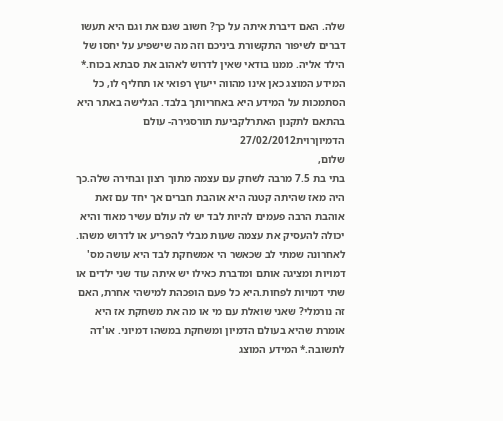שלה. האם דיברת איתה על כך? חשוב שגם את וגם היא תעשו דברים לשיפור התקשורת ביניכם וזה מה שישפיע על יחסו של הילד אליה. ממנו בודאי שאין לדרוש לאהוב את סבתא בכוח.* המידע המוצג כאן אינו מהווה ייעוץ רפואי או תחליף לו, כל הסתמכות על המידע היא באחריותך בלבד. הגלישה באתר היא בהתאם לתקנון האתרלקביעת תורסגירה- עולם הדמיוןרוית27/02/2012
שלום,
בתי בת 7.5 מרבה לשחק עם עצמה מתוך רצון ובחירה שלה.כך היה מאז שהיתה קטנה היא אוהבת חברים אך יחד עם זאת אוהבת הרבה פעמים להיות לבד יש לה עולם עשיר מאוד והיא יכולה להעסיק את עצמה שעות מבלי להפריע או לדרוש משהו. לאחרונה שמתי לב שכאשר הי אמשחקת לבד היא עושה מס' דמויות ומציגה אותם ומדברת כאילו יש איתה עוד שני ילדים או שתי דמויות לפחות.היא כל פעם הופכהת למישהי אחרת, האם זה נורמלי? שאני שואלת עם מי או מה את משחקת אז היא אומרת שהיא בעולם הדמיון ומשחקת במשהו דמיוני. או'דה לתשובה.* המידע המוצג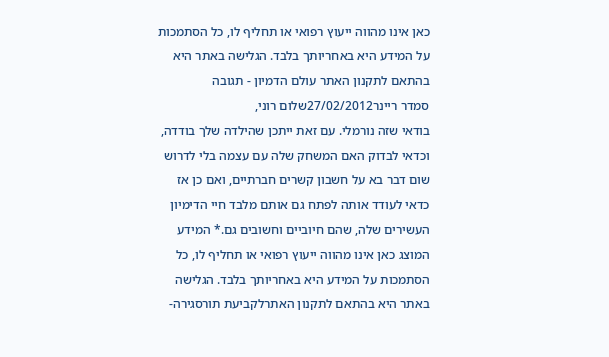כאן אינו מהווה ייעוץ רפואי או תחליף לו, כל הסתמכות על המידע היא באחריותך בלבד. הגלישה באתר היא בהתאם לתקנון האתר עולם הדמיון - תגובה
סמדר ריינר27/02/2012שלום רוני,
בודאי שזה נורמלי. עם זאת ייתכן שהילדה שלך בודדה, וכדאי לבדוק האם המשחק שלה עם עצמה בלי לדרוש שום דבר בא על חשבון קשרים חברתיים, ואם כן אז כדאי לעודד אותה לפתח גם אותם מלבד חיי הדימיון העשירים שלה, שהם חיוביים וחשובים גם.* המידע המוצג כאן אינו מהווה ייעוץ רפואי או תחליף לו, כל הסתמכות על המידע היא באחריותך בלבד. הגלישה באתר היא בהתאם לתקנון האתרלקביעת תורסגירה-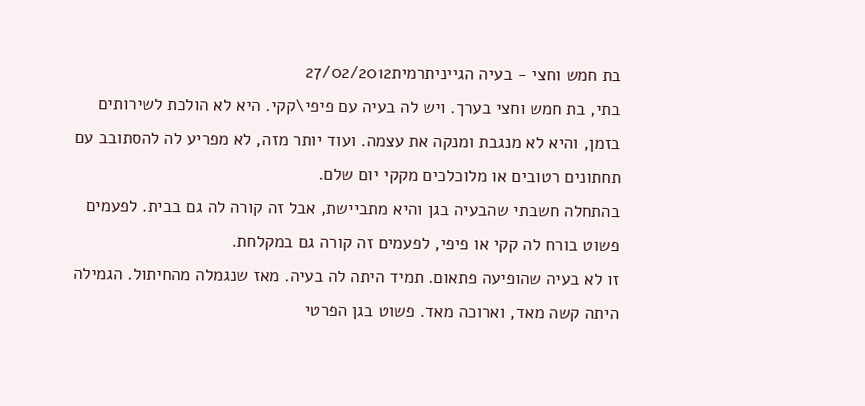בת חמש וחצי - בעיה הגייניתרמית27/02/2012
בתי, בת חמש וחצי בערך. ויש לה בעיה עם פיפי\קקי. היא לא הולכת לשירותים בזמן, והיא לא מנגבת ומנקה את עצמה. ועוד יותר מזה, לא מפריע לה להסתובב עם תחתונים רטובים או מלוכלכים מקקי יום שלם.
בהתחלה חשבתי שהבעיה בגן והיא מתביישת, אבל זה קורה לה גם בבית. לפעמים פשוט בורח לה קקי או פיפי, לפעמים זה קורה גם במקלחת.
זו לא בעיה שהופיעה פתאום. תמיד היתה לה בעיה. מאז שנגמלה מהחיתול. הגמילה היתה קשה מאד, וארוכה מאד. פשוט בגן הפרטי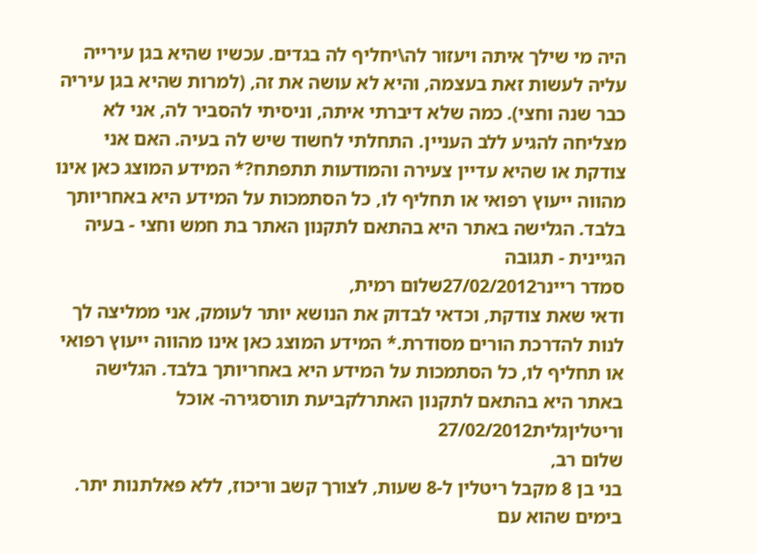היה מי שילך איתה ויעזור לה\יחליף לה בגדים. עכשיו שהיא בגן עירייה עליה לעשות זאת בעצמה, והיא לא עושה את זה, (למרות שהיא בגן עיריה כבר שנה וחצי). כמה שלא דיברתי איתה, וניסיתי להסביר לה, אני לא מצליחה להגיע ללב העניין. התחלתי לחשוד שיש לה בעיה. האם אני צודקת או שהיא עדיין צעירה והמודעות תתפתח?* המידע המוצג כאן אינו מהווה ייעוץ רפואי או תחליף לו, כל הסתמכות על המידע היא באחריותך בלבד. הגלישה באתר היא בהתאם לתקנון האתר בת חמש וחצי - בעיה הגיינית - תגובה
סמדר ריינר27/02/2012שלום רמית,
ודאי שאת צודקת, וכדאי לבדוק את הנושא יותר לעומק, אני ממליצה לך לנות להדרכת הורים מסודרת.* המידע המוצג כאן אינו מהווה ייעוץ רפואי או תחליף לו, כל הסתמכות על המידע היא באחריותך בלבד. הגלישה באתר היא בהתאם לתקנון האתרלקביעת תורסגירה- אוכל וריטליןגלית27/02/2012
שלום רב,
בני בן 8 מקבל ריטלין ל-8 שעות, לצורך קשב וריכוז, ללא פאלתנות יתר.
בימים שהוא עם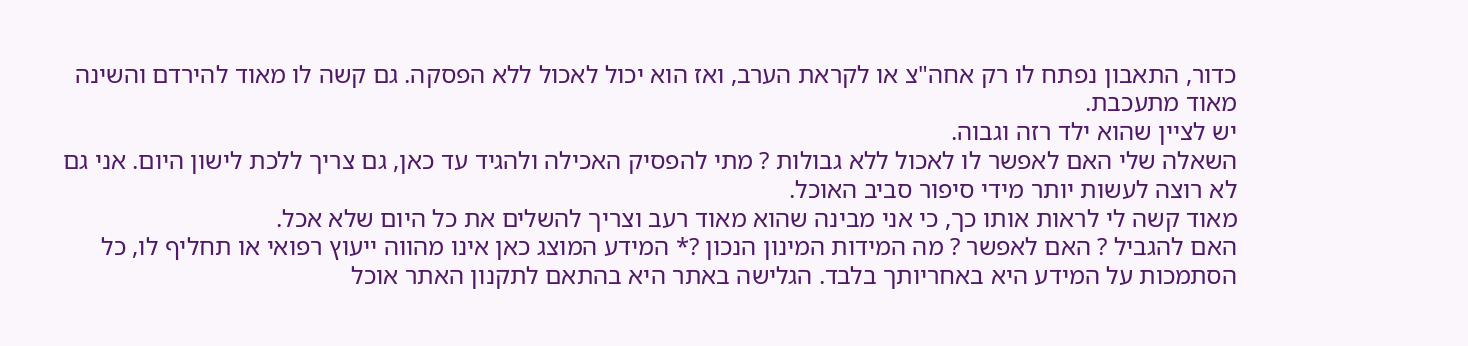כדור, התאבון נפתח לו רק אחה"צ או לקראת הערב, ואז הוא יכול לאכול ללא הפסקה. גם קשה לו מאוד להירדם והשינה מאוד מתעכבת.
יש לציין שהוא ילד רזה וגבוה.
השאלה שלי האם לאפשר לו לאכול ללא גבולות ? מתי להפסיק האכילה ולהגיד עד כאן, גם צריך ללכת לישון היום. אני גם לא רוצה לעשות יותר מידי סיפור סביב האוכל.
מאוד קשה לי לראות אותו כך, כי אני מבינה שהוא מאוד רעב וצריך להשלים את כל היום שלא אכל.
האם להגביל ? האם לאפשר ? מה המידות המינון הנכון ?* המידע המוצג כאן אינו מהווה ייעוץ רפואי או תחליף לו, כל הסתמכות על המידע היא באחריותך בלבד. הגלישה באתר היא בהתאם לתקנון האתר אוכל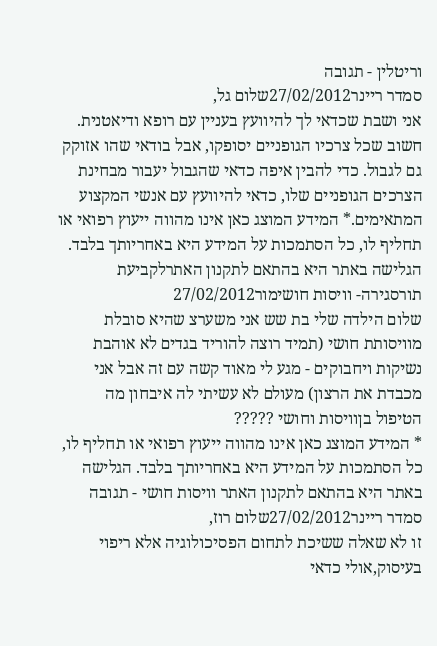וריטלין - תגובה
סמדר ריינר27/02/2012שלום גל,
אני ושבת שכדאי לך להיוועץ בעניין עם רופא ודיאטנית. חשוב שכל צרכיו הגופניים יסופקו, אבל בודאי שהו אזוקק גם לגבול. כדי להבין איפה כדאי שהגבול יעבור מבחינת הצרכים הגופניים שלו, כדאי להיוועץ עם אנשי המקצוע המתאימים.* המידע המוצג כאן אינו מהווה ייעוץ רפואי או תחליף לו, כל הסתמכות על המידע היא באחריותך בלבד. הגלישה באתר היא בהתאם לתקנון האתרלקביעת תורסגירה- וויסות חושימור27/02/2012
שלום הילדה שלי בת שש אני משערצ שהיא סובלת מוויסותת חושי (תמיד רוצה להוריד בגדים לא אוהבת נשיקות ויחבוקים - מגע לי מאוד קשה עם זה אבל אני מכבדת את הרצון) מעולם לא עשיתי לה איבחון מה הטיפול בןוויסות וחושי ?????
* המידע המוצג כאן אינו מהווה ייעוץ רפואי או תחליף לו, כל הסתמכות על המידע היא באחריותך בלבד. הגלישה באתר היא בהתאם לתקנון האתר וויסות חושי - תגובה
סמדר ריינר27/02/2012שלום רוז,
זו לא שאלה ששיכת לתחום הפסיכולוגיה אלא ריפוי בעיסוק,אולי כדאי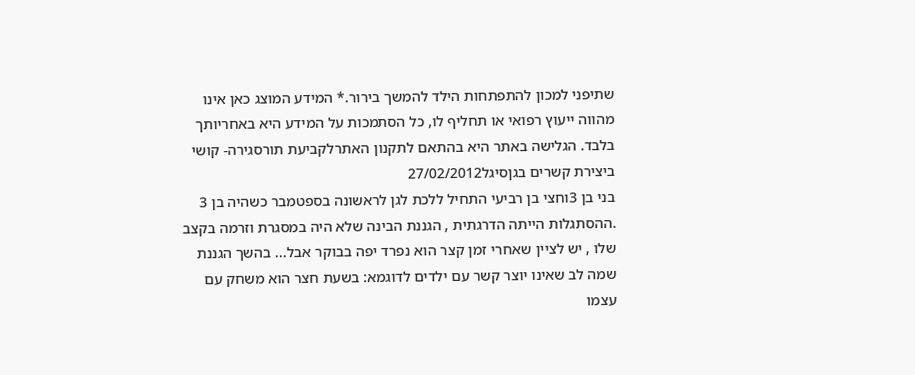שתיפני למכון להתפתחות הילד להמשך בירור.* המידע המוצג כאן אינו מהווה ייעוץ רפואי או תחליף לו, כל הסתמכות על המידע היא באחריותך בלבד. הגלישה באתר היא בהתאם לתקנון האתרלקביעת תורסגירה- קושי ביצירת קשרים בגןסיגל27/02/2012
בני בן 3וחצי בן רביעי התחיל ללכת לגן לראשונה בספטמבר כשהיה בן 3 .ההסתגלות הייתה הדרגתית , הגננת הבינה שלא היה במסגרת וזרמה בקצב שלו , יש לציין שאחרי זמן קצר הוא נפרד יפה בבוקר אבל... בהשך הגננת שמה לב שאינו יוצר קשר עם ילדים לדוגמא: בשעת חצר הוא משחק עם עצמו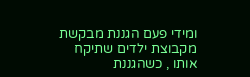ומידי פעם הגננת מבקשת מקבוצת ילדים שתיקח אותו , כשהגננת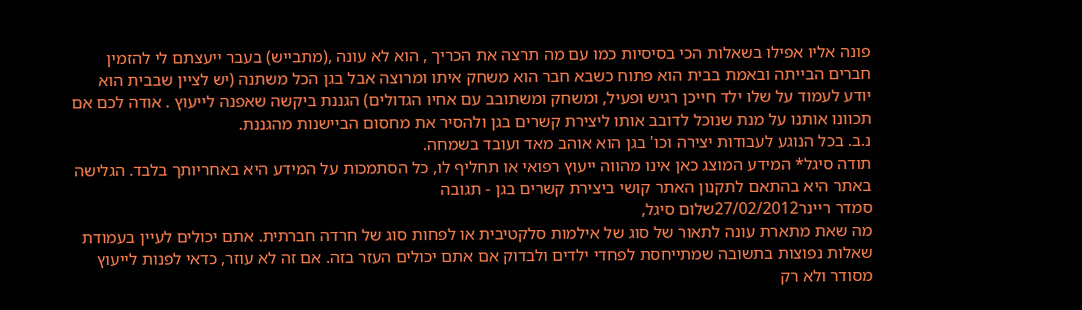פונה אליו אפילו בשאלות הכי בסיסיות כמו עם מה תרצה את הכריך , הוא לא עונה ,(מתבייש) בעבר ייעצתם לי להזמין חברים הבייתה ובאמת בבית הוא פתוח כשבא חבר הוא משחק איתו ומרוצה אבל בגן הכל משתנה (יש לציין שבבית הוא יודע לעמוד על שלו ילד חייכן רגיש ופעיל, ומשחק ומשתובב עם אחיו הגדולים) הגננת ביקשה שאפנה לייעוץ . אודה לכם אם תכוונו אותנו על מנת שנוכל לדובב אותו ליצירת קשרים בגן ולהסיר את מחסום הביישנות מהגננת.
נ.ב. בכל הנוגע לעבודות יצירה וכו' בגן הוא אוהב מאד ועובד בשמחה.
תודה סיגל* המידע המוצג כאן אינו מהווה ייעוץ רפואי או תחליף לו, כל הסתמכות על המידע היא באחריותך בלבד. הגלישה באתר היא בהתאם לתקנון האתר קושי ביצירת קשרים בגן - תגובה
סמדר ריינר27/02/2012שלום סיגל,
מה שאת מתארת עונה לתאור של סוג של אילמות סלקטיבית או לפחות סוג של חרדה חברתית. אתם יכולים לעיין בעמודת שאלות נפוצות בתשובה שמתייחסת לפחדי ילדים ולבדוק אם אתם יכולים העזר בזה. אם זה לא עוזר, כדאי לפנות לייעוץ מסודר ולא רק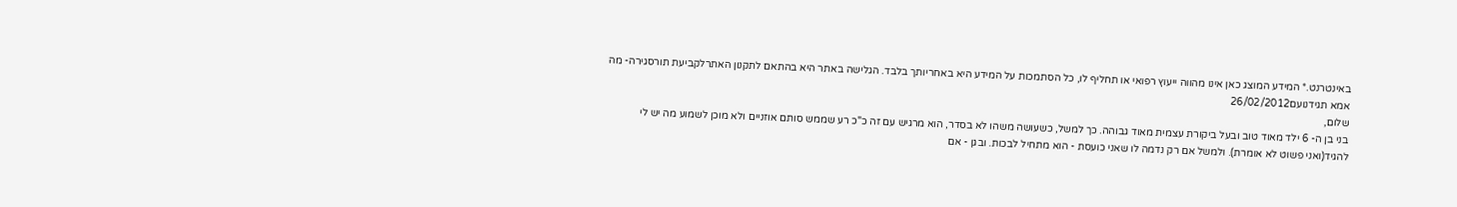באינטרנט.* המידע המוצג כאן אינו מהווה ייעוץ רפואי או תחליף לו, כל הסתמכות על המידע היא באחריותך בלבד. הגלישה באתר היא בהתאם לתקנון האתרלקביעת תורסגירה- מה אמא תגידנועם26/02/2012
שלום,
בני בן ה- 6 ילד מאוד טוב ובעל ביקורת עצמית מאוד גבוהה. כך למשל, כשעושה משהו לא בסדר, הוא מרגיש עם זה כ"כ רע שממש סותם אוזניים ולא מוכן לשמוע מה יש לי להגיד(ואני פשוט לא אומרת). ולמשל אם רק נדמה לו שאני כועסת - הוא מתחיל לבכות. ובגן - אם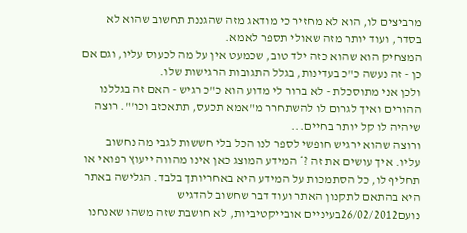מרביצים לו, הוא לא מחזיר כי מודאג מזה שהגננת תחשוב שהוא לא בסדר, ועוד יותר מזה שאולי תספר לאמא.
המצחיק הוא שהוא כזה ילד טוב, שכמעט אין על מה לכעוס עליו, וגם אם כן - זה נעשה כ"כ בעדינות, בגלל התגובות הרגישות שלו.
ולכן אני מתוסכלת - לא ברור לי מדוע הוא כ"כ רגיש - האם זה בגללנו ההורים ואיך לגרום לו להשתחרר מ"אמא תכעס, תתאכזב וכו'". רוצה שיהיה לו קל יותר בחיים...
ורוצה שהוא ירגיש חופשי לספר לנו הכל בלי חששות לגבי מה נחשוב עליו. איך עושים את זה ?* המידע המוצג כאן אינו מהווה ייעוץ רפואי או תחליף לו, כל הסתמכות על המידע היא באחריותך בלבד. הגלישה באתר היא בהתאם לתקנון האתר ועוד דבר שחשוב להדגיש
נועם26/02/2012בעיניים אובייקטיביות, לא חושבת שזה משהו שאנחנו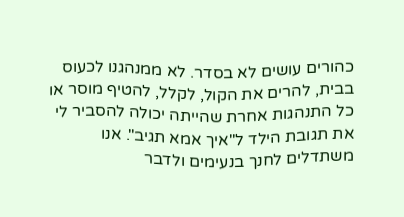כהורים עושים לא בסדר. לא ממנהגנו לכעוס בבית, להרים את הקול, לקלל, להטיף מוסר או כל התנהגות אחרת שהייתה יכולה להסביר לי את תגובת הילד ל"איך אמא תגיב". אנו משתדלים לחנך בנעימים ולדבר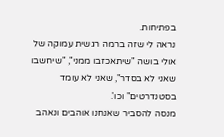בפתיחות.
נראה לי שזה ברמה רגשית עמוקה של אולי בושה "שיתאכזבו ממני", "שיחשבו שאני לא בסדר", שאני לא עומד בסטנדרטים" וכו'.
מנסה להסביר שאנחנו אוהבים ונאהב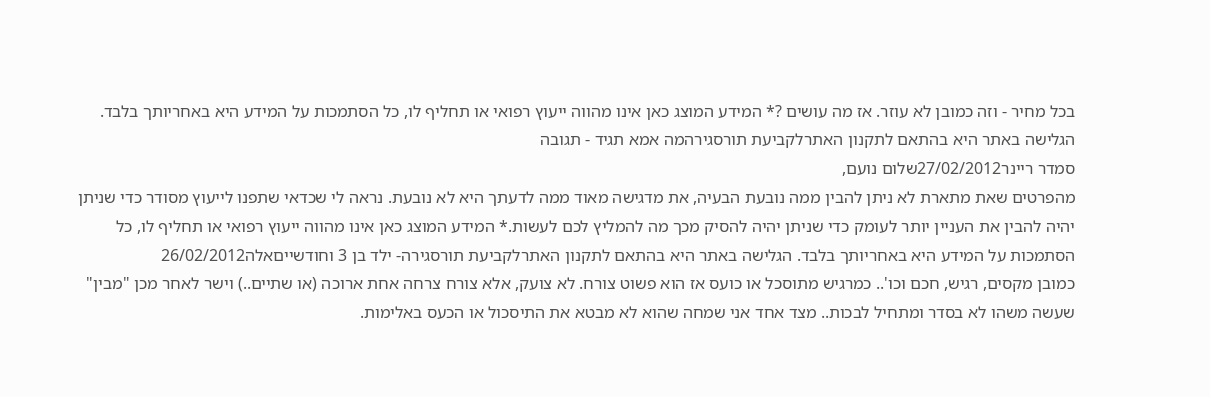בכל מחיר - וזה כמובן לא עוזר. אז מה עושים ?* המידע המוצג כאן אינו מהווה ייעוץ רפואי או תחליף לו, כל הסתמכות על המידע היא באחריותך בלבד. הגלישה באתר היא בהתאם לתקנון האתרלקביעת תורסגירהמה אמא תגיד - תגובה
סמדר ריינר27/02/2012שלום נועם,
מהפרטים שאת מתארת לא ניתן להבין ממה נובעת הבעיה, את מדגישה מאוד ממה לדעתך היא לא נובעת. נראה לי שכדאי שתפנו לייעוץ מסודר כדי שניתן יהיה להבין את העניין יותר לעומק כדי שניתן יהיה להסיק מכך מה להמליץ לכם לעשות.* המידע המוצג כאן אינו מהווה ייעוץ רפואי או תחליף לו, כל הסתמכות על המידע היא באחריותך בלבד. הגלישה באתר היא בהתאם לתקנון האתרלקביעת תורסגירה- ילד בן 3 וחודשייםאלה26/02/2012
כמובן מקסים, רגיש, חכם וכו'.. כמרגיש מתוסכל או כועס אז הוא פשוט צורח. לא צועק, אלא צורח צרחה אחת ארוכה (או שתיים..) וישר לאחר מכן "מבין" שעשה משהו לא בסדר ומתחיל לבכות.. מצד אחד אני שמחה שהוא לא מבטא את התיסכול או הכעס באלימות.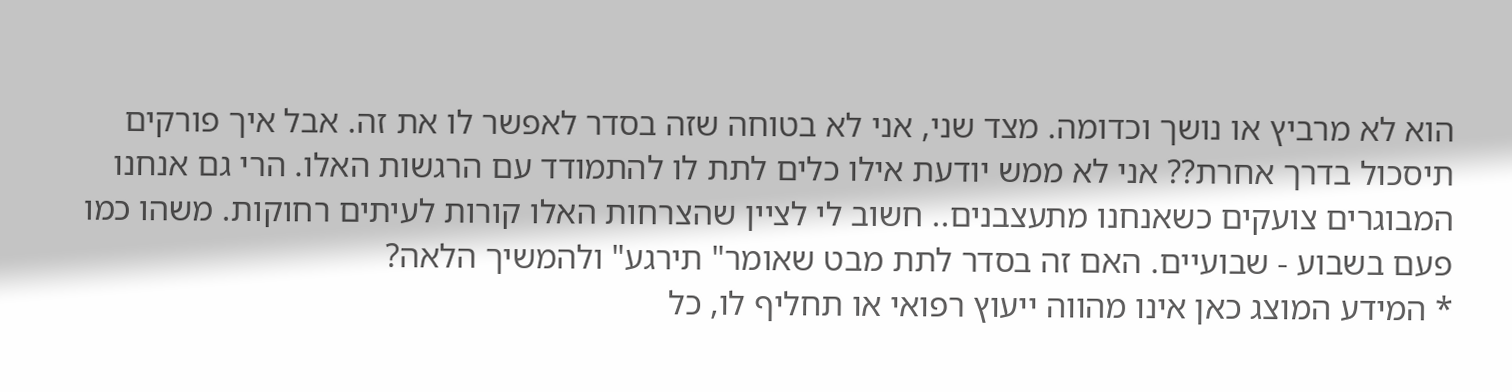הוא לא מרביץ או נושך וכדומה. מצד שני, אני לא בטוחה שזה בסדר לאפשר לו את זה. אבל איך פורקים תיסכול בדרך אחרת?? אני לא ממש יודעת אילו כלים לתת לו להתמודד עם הרגשות האלו. הרי גם אנחנו המבוגרים צועקים כשאנחנו מתעצבנים.. חשוב לי לציין שהצרחות האלו קורות לעיתים רחוקות. משהו כמו פעם בשבוע - שבועיים. האם זה בסדר לתת מבט שאומר" תירגע" ולהמשיך הלאה?
* המידע המוצג כאן אינו מהווה ייעוץ רפואי או תחליף לו, כל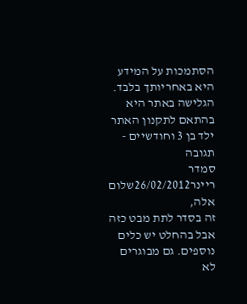הסתמכות על המידע היא באחריותך בלבד. הגלישה באתר היא בהתאם לתקנון האתר ילד בן 3 וחודשיים - תגובה
סמדר ריינר26/02/2012שלום אלה,
זה בסדר לתת מבט כזה אבל בהחלט יש כלים נוספים. גם מבוגרים לא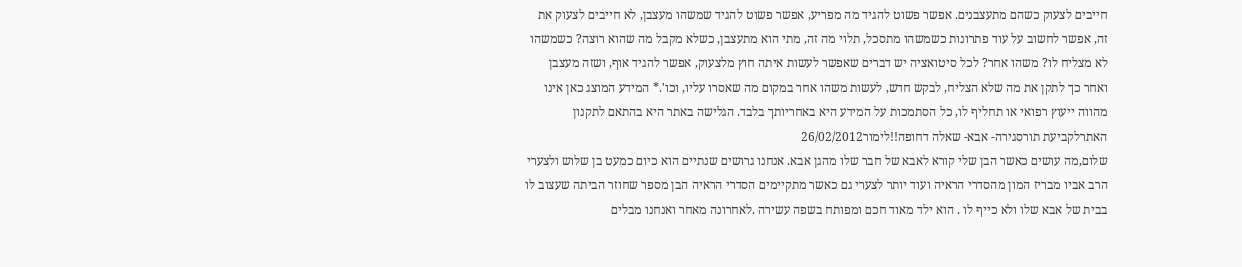חייבים לצעוק כשהם מתעצבנים. אפשר פשוט להגיד מה מפריע, אפשר פשוט להגיד שמשהו מעצבן, לא חייבים לצעוק את זה, אפשר לחשוב על עוד פתרונות כשמשהו מתסכל, תלוי מה זה, מתי הוא מתעצבן, כשלא מקבל מה שהוא רוצה? כשמשהו לא מצליח לו? משהו אחר? לכל סיטואציה יש דברים שאפשר לעשות איתה חוץ מלצעוק, אפשר להגיד אוף, ושזה מעצבן ואחר כך לתקן את מה שלא הצליח, לבקש חדש, לעשות משהו אחר במקום מה שאסרו עליו, וכו'.* המידע המוצג כאן אינו מהווה ייעוץ רפואי או תחליף לו, כל הסתמכות על המידע היא באחריותך בלבד. הגלישה באתר היא בהתאם לתקנון האתרלקביעת תורסגירה- אבא- שאלה דחופה!!לימור26/02/2012
שלום,מה עושים כאשר הבן שלי קורא לאבא של חבר שלו מהגן אבא. אנחנו גרושים שנתיים הוא כיום כמעט בן שלוש ולצערי הרב אביו מבריז המון מהסדרי הראיה ועוד יותר לצערי גם כאשר מתקיימים הסדרי הראיה הבן מספר שחוזר הביתה שעצוב לו בבית של אבא שלו ולא כייף לו . הוא ילד מאוד חכם ומפותח בשפה עשירה .לאחרונה מאחר ואנחנו מבלים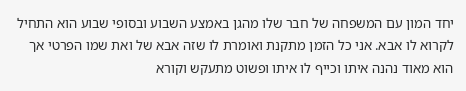יחד המון עם המשפחה של חבר שלו מהגן באמצע השבוע ובסופי שבוע הוא התחיל לקרוא לו אבא. אני כל הזמן מתקנת ואומרת לו שזה אבא של ואת שמו הפרטי אך הוא מאוד נהנה איתו וכייף לו איתו ופשוט מתעקש וקורא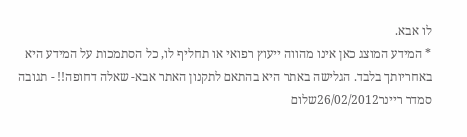לו אבא.
* המידע המוצג כאן אינו מהווה ייעוץ רפואי או תחליף לו, כל הסתמכות על המידע היא באחריותך בלבד. הגלישה באתר היא בהתאם לתקנון האתר אבא- שאלה דחופה!! - תגובה
סמדר ריינר26/02/2012שלום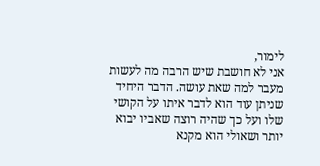לימור,
אני לא חושבת שיש הרבה מה לעשות מעבר למה שאת עושה. הדבר היחיד שניתן עוד הוא לדבר איתו על הקושי שלו ועל כך שהיה רוצה שאביו יבוא יותר ושאולי הוא מקנא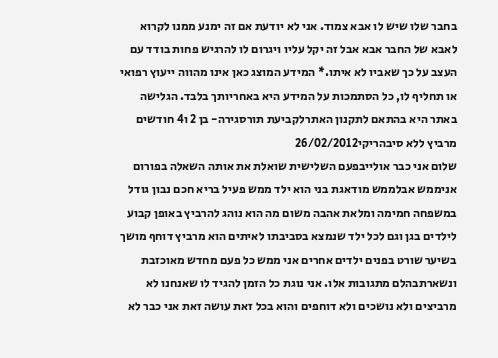בחבר שלו שיש לו אבא צמוד. אני לא יודעת אם זה ימנע ממנו לקרוא לאבא של החבר אבא אבל זה יקל עליו ויגרום לו להרגיש פחות בודד עם העצב על כך שאביו לא איתו.* המידע המוצג כאן אינו מהווה ייעוץ רפואי או תחליף לו, כל הסתמכות על המידע היא באחריותך בלבד. הגלישה באתר היא בהתאם לתקנון האתרלקביעת תורסגירה- בן 2 ו4 חודשים מרביץ ללא סיבהריקי26/02/2012
שלום אני כבר אולייבפעם השלישית שואלת את אותה השאלה בפורום אניממש אבלממש מודאגת בני הוא ילד ממש פעיל בריא חכם נבון גודל במשפחה חמימה ומלאת אהבה משום מה הוא נוהג להרביץ באופן קבוע לילדים בגן וגם לכל ילד שנמצא בסביבתו לאיתים הוא מרביץ דוחף מושך בשיער שורט בפנים ילדים אחרים אני ממש כל פעם מחדש מאוכזבת ונשארתבהלם מתגובות אלו. אני נוגת כל הזמן להגיד לו שאנחנו לא מרביצים ולא נושכים ולא דוחפים והוא בכל זאת עושה זאת אני כבר לא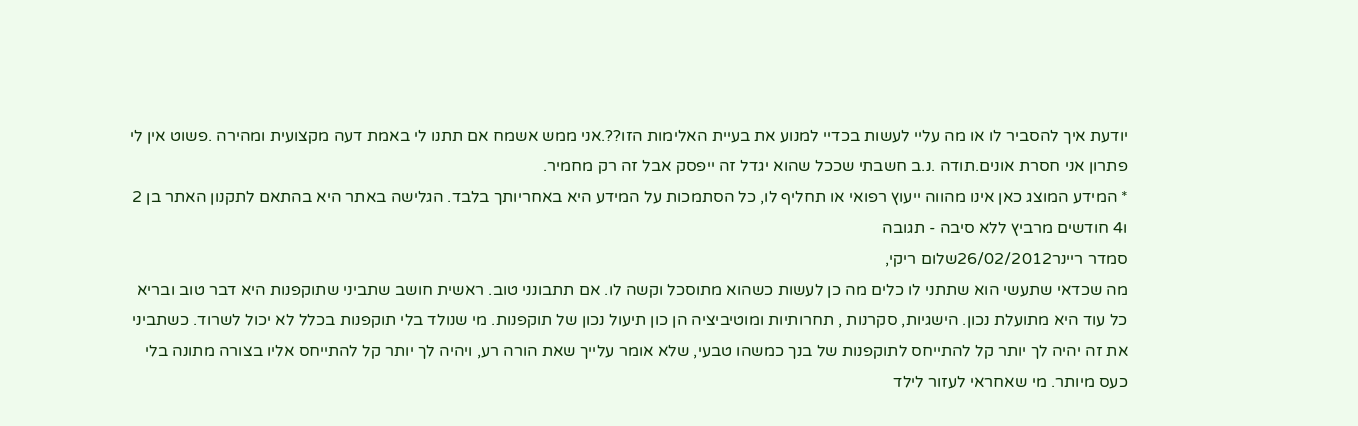יודעת איך להסביר לו או מה עליי לעשות בכדיי למנוע את בעיית האלימות הזו??.אני ממש אשמח אם תתנו לי באמת דעה מקצועית ומהירה .פשוט אין לי פתרון אני חסרת אונים.תודה .נ.ב חשבתי שככל שהוא יגדל זה ייפסק אבל זה רק מחמיר.
* המידע המוצג כאן אינו מהווה ייעוץ רפואי או תחליף לו, כל הסתמכות על המידע היא באחריותך בלבד. הגלישה באתר היא בהתאם לתקנון האתר בן 2 ו4 חודשים מרביץ ללא סיבה - תגובה
סמדר ריינר26/02/2012שלום ריקי,
מה שכדאי שתעשי הוא שתתני לו כלים מה כן לעשות כשהוא מתוסכל וקשה לו. אם תתבונני טוב. ראשית חושב שתביני שתוקפנות היא דבר טוב ובריא כל עוד היא מתועלת נכון. הישגיות, סקרנות , תחרותיות ומוטיביציה הן כון תיעול נכון של תוקפנות. מי שנולד בלי תוקפנות בכלל לא יכול לשרוד. כשתביני את זה יהיה לך יותר קל להתייחס לתוקפנות של בנך כמשהו טבעי, שלא אומר עלייך שאת הורה רע, ויהיה לך יותר קל להתייחס אליו בצורה מתונה בלי כעס מיותר. מי שאחראי לעזור לילד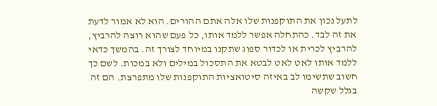לתעל נכון את התוקפנות שלו אלה אתם ההורים. הוא לא אמור לדעת את זה לבד. כהתחלה אפשר ללמד אותו, כל פעם שהוא רוצה להרביץ, להרביץ לכרית או לכדור ספוג שתקנו במיוחד לצורך זה. בהמשך כדאי ללמד אותו לאט לאט לבטא את התסכול במילים ולא במכות. לשם כך חשוב שתשימו לב באיזה סיטואציות התוקפנות שלו מתפרצת. הם זה בגלל שקשה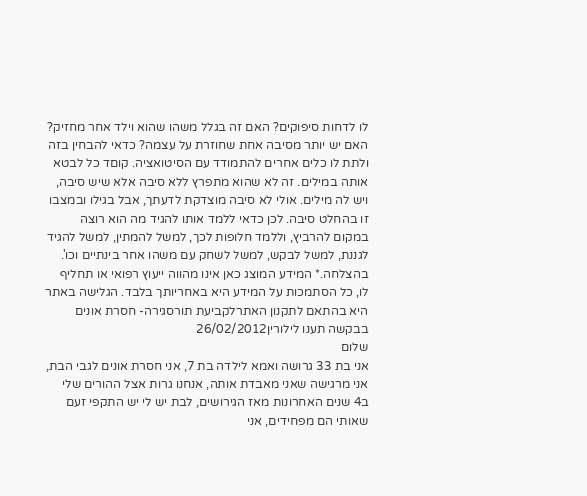לו לדחות סיפוקים? האם זה בגלל משהו שהוא וילד אחר מחזיק? האם יש יותר מסיבה אחת שחוזרת על עצמה? כדאי להבחין בזה ולתת לו כלים אחרים להתמודד עם הסיטואציה. קוםד כל לבטא אותה במילים. זה לא שהוא מתפרץ ללא סיבה אלא שיש סיבה, ויש לה מילים. אולי לא סיבה מוצדקת לדעתך, אבל בגילו ובמצבו זו בהחלט סיבה. לכן כדאי ללמד אותו להגיד מה הוא רוצה במקום להרביץ, וללמד חלופות לכך, למשל להמתין, למשל להגיד לגננת, למשל לבקש, למשל לשחק עם משהו אחר בינתיים וכו'.
בהצלחה.* המידע המוצג כאן אינו מהווה ייעוץ רפואי או תחליף לו, כל הסתמכות על המידע היא באחריותך בלבד. הגלישה באתר היא בהתאם לתקנון האתרלקביעת תורסגירה- חסרת אונים בבקשה תענו לילורין26/02/2012
שלום
אני בת 33 גרושה ואמא לילדה בת 7, אני חסרת אונים לגבי הבת, אני מרגישה שאני מאבדת אותה, אנחנו גרות אצל ההורים שלי ב4 שנים האחרונות מאז הגירושים, לבת יש לי יש התקפי זעם שאותי הם מפחידים, אני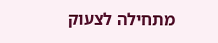מתחילה לצעוק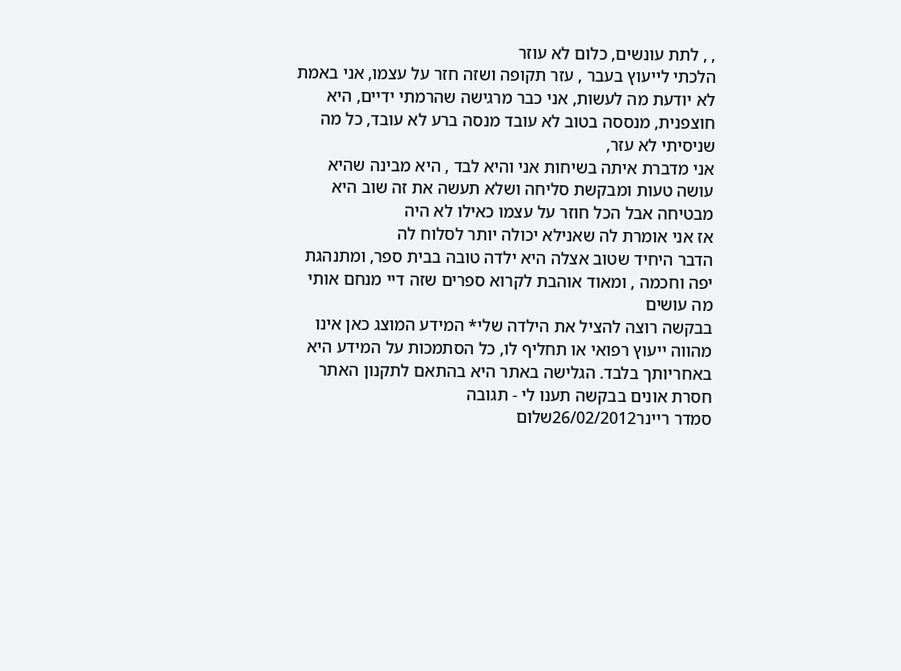, , לתת עונשים, כלום לא עוזר
הלכתי לייעוץ בעבר , עזר תקופה ושזה חזר על עצמו, אני באמת לא יודעת מה לעשות, אני כבר מרגישה שהרמתי ידיים, היא חוצפנית, מנססה בטוב לא עובד מנסה ברע לא עובד, כל מה שניסיתי לא עזר,
אני מדברת איתה בשיחות אני והיא לבד , היא מבינה שהיא עושה טעות ומבקשת סליחה ושלא תעשה את זה שוב היא מבטיחה אבל הכל חוזר על עצמו כאילו לא היה
אז אני אומרת לה שאנילא יכולה יותר לסלוח לה
הדבר היחיד שטוב אצלה היא ילדה טובה בבית ספר, ומתנהגת יפה וחכמה , ומאוד אוהבת לקרוא ספרים שזה דיי מנחם אותי
מה עושים
בבקשה רוצה להציל את הילדה שלי* המידע המוצג כאן אינו מהווה ייעוץ רפואי או תחליף לו, כל הסתמכות על המידע היא באחריותך בלבד. הגלישה באתר היא בהתאם לתקנון האתר חסרת אונים בבקשה תענו לי - תגובה
סמדר ריינר26/02/2012שלום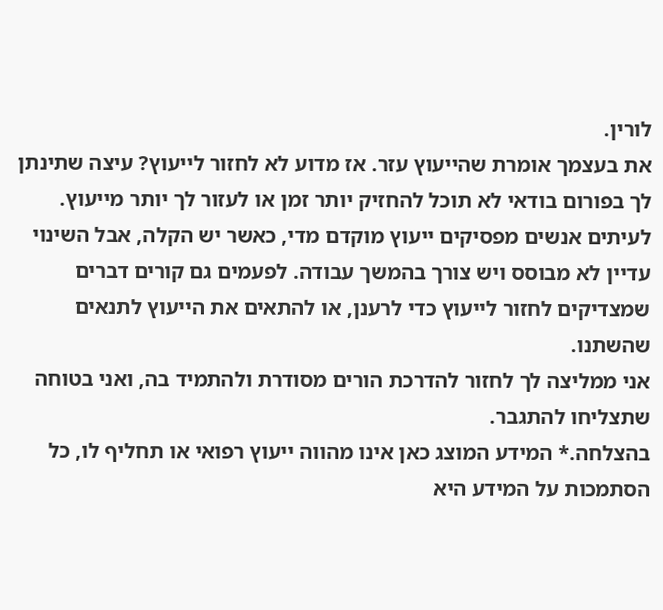לורין.
את בעצמך אומרת שהייעוץ עזר. אז מדוע לא לחזור לייעוץ? עיצה שתינתן לך בפורום בודאי לא תוכל להחזיק יותר זמן או לעזור לך יותר מייעוץ. לעיתים אנשים מפסיקים ייעוץ מוקדם מדי, כאשר יש הקלה, אבל השינוי עדיין לא מבוסס ויש צורך בהמשך עבודה. לפעמים גם קורים דברים שמצדיקים לחזור לייעוץ כדי לרענן, או להתאים את הייעוץ לתנאים שהשתנו.
אני ממליצה לך לחזור להדרכת הורים מסודרת ולהתמיד בה, ואני בטוחה שתצליחו להתגבר.
בהצלחה.* המידע המוצג כאן אינו מהווה ייעוץ רפואי או תחליף לו, כל הסתמכות על המידע היא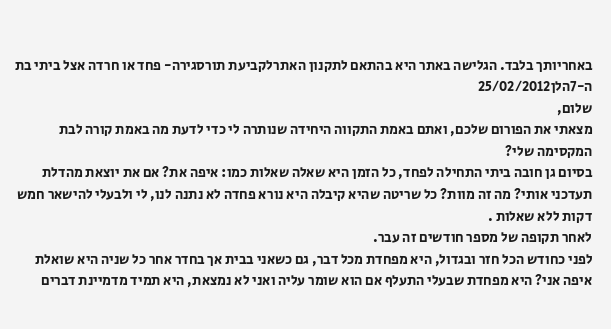באחריותך בלבד. הגלישה באתר היא בהתאם לתקנון האתרלקביעת תורסגירה- פחד או חרדה אצל ביתי בת ה-7הלן25/02/2012
שלום,
מצאתי את הפורום שלכם, ואתם באמת התקווה היחידה שנותרה לי כדי לדעת מה באמת קורה לבת המקסימה שלי?
בסיום גן חובה ביתי התחילה לפחד, כל הזמן היא שאלה שאלות כמו: איפה את? אם את יוצאת מהדלת תעדכני אותי? מה זה מוות? כל שריטה שהיא קיבלה היא נורא פחדה לא נתנה לנו, לי ולבעלי להישאר חמש דקות ללא שאלות .
לאחר תקופה של מספר חודשים זה עבר.
לפני כחודש הכל חזר ובגדול, היא מפחדת מכל דבר, גם כשאני בבית אך בחדר אחר כל שניה היא שואלת איפה אני? היא מפחדת שבעלי התעלף אם הוא שומר עליה ואני לא נמצאת, היא תמיד מדמיינת דברים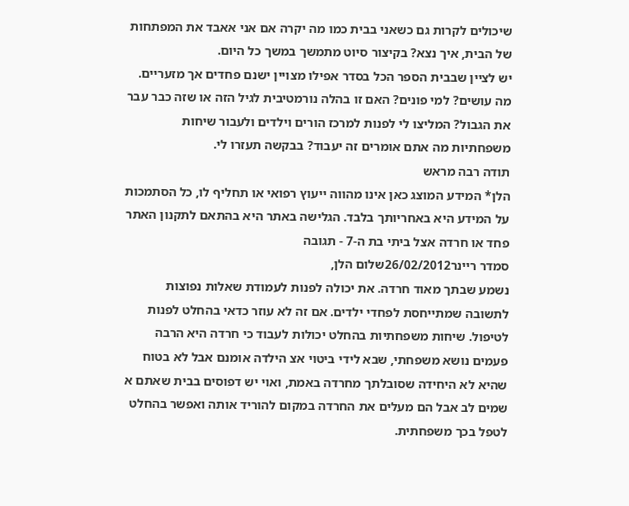שיכולים לקרות גם כשאני בבית כמו מה יקרה אם אני אאבד את המפתחות של הבית, איך נצא? בקיצור סיוט מתמשך במשך כל היום.
יש לציין שבבית הספר הכל בסדר אפילו מצויין ישנם פחדים אך מזעריים.
מה עושים? למי פונים? האם זו בהלה נורמטיבית לגיל הזה או שזה כבר עבר את הגבול? המליצו לי לפנות למרכז הורים וילדים ולעבור שיחות משפחתיות מה אתם אומרים זה יעבוד? בבקשה תעזרו לי.
תודה רבה מראש
הלן* המידע המוצג כאן אינו מהווה ייעוץ רפואי או תחליף לו, כל הסתמכות על המידע היא באחריותך בלבד. הגלישה באתר היא בהתאם לתקנון האתר פחד או חרדה אצל ביתי בת ה-7 - תגובה
סמדר ריינר26/02/2012שלום הלן,
נשמע שבתך מאוד חרדה. את יכולה לפנות לעמודת שאלות נפוצות לתשובה שמתייחסת לפחדי ילדים. אם זה לא עוזר כדאי בהחלט לפנות לטיפול. שיחות משפחתיות בהחלט יכולות לעבוד כי חרדה היא הרבה פעמים נושא משפחתי, שבא לידי ביטוי אצ הילדה אומנם אבל לא בטוח שהיא לא היחידה שסובלתך מחרדה באמת, ואוי יש דפוסים בבית שאתם א שמים לב אבל הם מעלים את החרדה במקום להוריד אותה ואפשר בהחלט לטפל בכך משפחתית.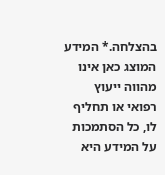בהצלחה.* המידע המוצג כאן אינו מהווה ייעוץ רפואי או תחליף לו, כל הסתמכות על המידע היא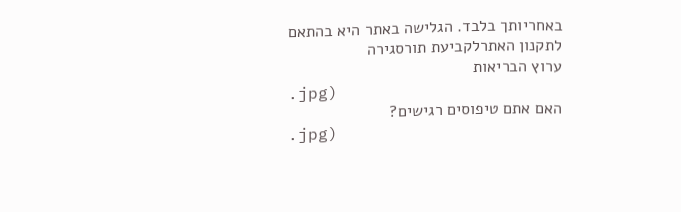באחריותך בלבד. הגלישה באתר היא בהתאם לתקנון האתרלקביעת תורסגירה
ערוץ הבריאות
.jpg)
האם אתם טיפוסים רגישים?
.jpg)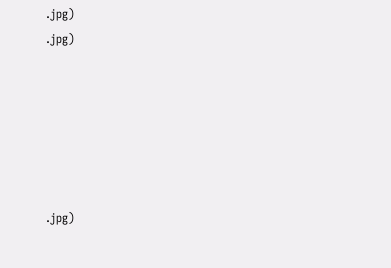.jpg)
.jpg)






.jpg)